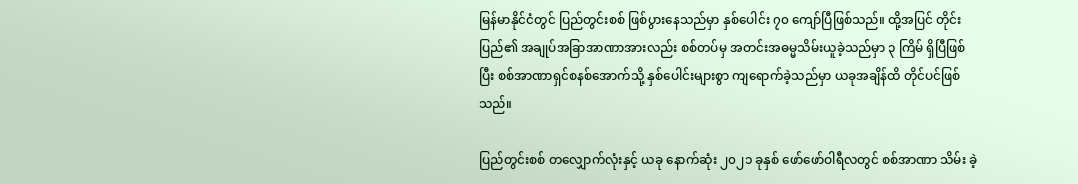မြန်မာနိုင်ငံတွင် ပြည်တွင်းစစ် ဖြစ်ပွားနေသည်မှာ နှစ်ပေါင်း ၇၀ ကျော်ပြီဖြစ်သည်။ ထို့အပြင် တိုင်းပြည်၏ အချုပ်အခြာအာဏာအားလည်း စစ်တပ်မှ အတင်းအဓမ္မသိမ်းယူခဲ့သည်မှာ ၃ ကြိမ် ရှိပြီဖြစ်ပြီး စစ်အာဏာရှင်စနစ်အောက်သို့ နှစ်ပေါင်းများစွာ ကျရောက်ခဲ့သည်မှာ ယခုအချိန်ထိ တိုင်ပင်ဖြစ်သည်။

ပြည်တွင်းစစ် တလျှောက်လုံးနှင့် ယခု နောက်ဆုံး ၂၀၂၁ ခုနှစ် ဖော်ဖော်ဝါရီလတွင် စစ်အာဏာ သိမ်း ခဲ့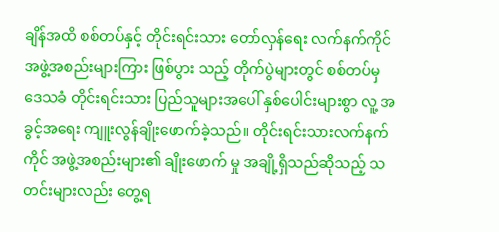ချိန်အထိ စစ်တပ်နှင့် တိုင်းရင်းသား တော်လှန်ရေး လက်နက်ကိုင်အဖွဲ့အစည်းများကြား ဖြစ်ပွား သည့် တိုက်ပွဲများတွင် စစ်တပ်မှ ဒေသခံ တိုင်းရင်းသား ပြည်သူများအပေါ် နှစ်ပေါင်းများစွာ လူ့ အ ခွင့်အရေး ကျူးလွန်ချိုးဖောက်ခဲ့သည်။ တိုင်းရင်းသားလက်နက်ကိုင် အဖွဲ့အစည်းများ၏ ချိုးဖောက် မှု အချို့ရှိသည်ဆိုသည့် သတင်းများလည်း တွေ့ရ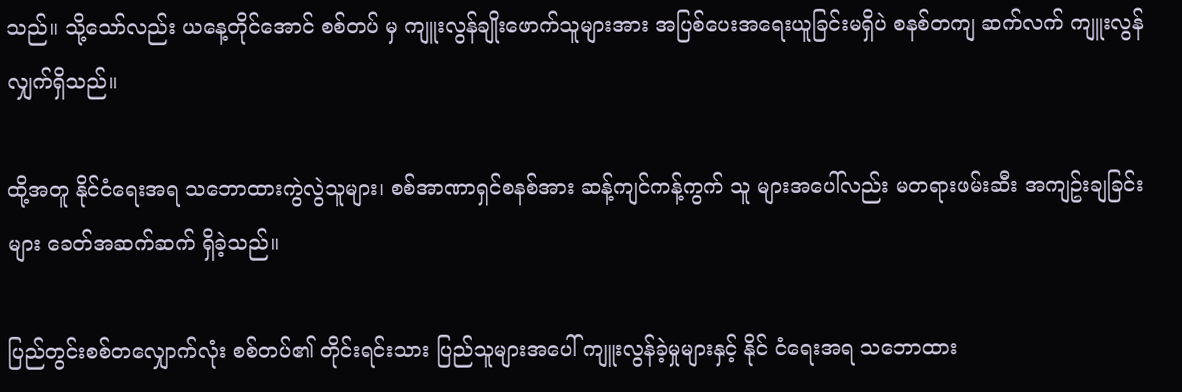သည်။ သို့သော်လည်း ယနေ့တိုင်အောင် စစ်တပ် မှ ကျူးလွန်ချိုးဖောက်သူများအား အပြစ်ပေးအရေးယူခြင်းမရှိပဲ စနစ်တကျ ဆက်လက် ကျူးလွန် လျှက်ရှိသည်။

ထို့အတူ နိုင်ငံရေးအရ သဘောထားကွဲလွဲသူများ၊ စစ်အာဏာရှင်စနစ်အား ဆန့်ကျင်ကန့်ကွက် သူ များအပေါ်လည်း မတရားဖမ်းဆီး အကျဥ်းချခြင်းများ ခေတ်အဆက်ဆက် ရှိခဲ့သည်။

ပြည်တွင်းစစ်တလျှောက်လုံး စစ်တပ်၏ တိုင်းရင်းသား ပြည်သူများအပေါ် ကျူးလွန်ခဲ့မှုများနှင့် နိုင် ငံရေးအရ သဘောထား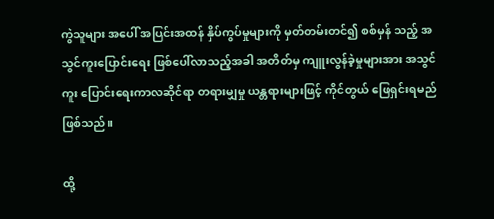ကွဲသူများ အပေါ် အပြင်းအထန် နှိပ်ကွပ်မှုများကို မှတ်တမ်းတင်၍ စစ်မှန် သည့် အသွင်ကူးပြောင်းရေး ဖြစ်ပေါ်လာသည့်အခါ အတိတ်မှ ကျူးလွန်ခဲ့မှုများအား အသွင်ကူး ပြောင်းရေးကာလဆိုင်ရာ တရားမျှမှု ယန္တရားများဖြင့် ကိုင်တွယ် ဖြေရှင်းရမည်ဖြစ်သည်။

ထို့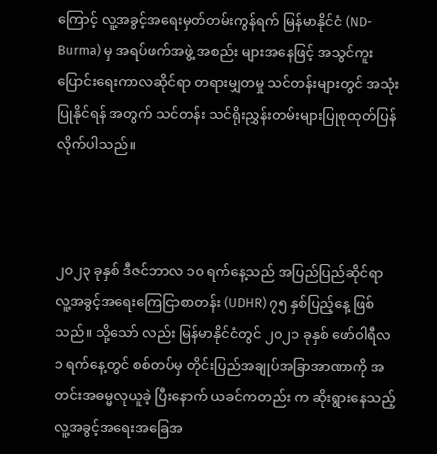ကြောင့် လူ့အခွင့်အရေးမှတ်တမ်းကွန်ရက် မြန်မာနိုင်ငံ (ND-Burma) မှ အရပ်ဖက်အဖွဲ့ အစည်း များအနေဖြင့် အသွင်ကူးပြောင်းရေးကာလဆိုင်ရာ တရားမျှတမှု သင်တန်းများတွင် အသုံးပြုနိုင်ရန် အတွက် သင်တန်း သင်ရိုးညွှန်းတမ်းများပြုစုထုတ်ပြန်လိုက်ပါသည်။



၂၀၂၃ ခုနှစ် ဒီဇင်ဘာလ ၁၀ ရက်နေ့သည် အပြည်ပြည်ဆိုင်ရာ လူ့အခွင့်အရေးကြေငြာစာတန်း (UDHR) ၇၅ နှစ်ပြည့်နေ့ ဖြစ်သည်။ သို့သော် လည်း မြန်မာနိုင်ငံတွင် ၂၀၂၁ ခုနှစ် ဖော်ဝါရီလ ၁ ရက်နေ့တွင် စစ်တပ်မှ တိုင်းပြည်အချုပ်အခြာအာဏာကို အတင်းအဓမ္မလုယူခဲ့ ပြီးနောက် ယခင်ကတည်း က ဆိုးရွားနေသည့် လူ့အခွင့်အရေးအခြေအ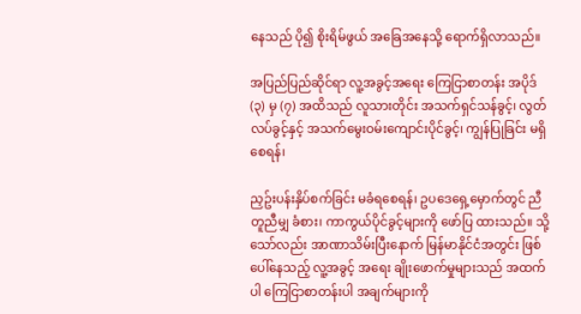နေသည် ပို၍ စိုးရိမ်ဖွယ် အခြေအနေသို့ ရောက်ရှိလာသည်။

အပြည်ပြည်ဆိုင်ရာ လူ့အခွင့်အရေး ကြေငြာစာတန်း အပိုဒ် (၃) မှ (၇) အထိသည် လူသားတိုင်း အသက်ရှင်သန်ခွင့်၊ လွတ်လပ်ခွင့်နှင့် အသက်မွေးဝမ်းကျောင်းပိုင်ခွင့်၊ ကျွန်ပြုခြင်း မရှိစေရန်၊

ညှဥ်းပန်းနှိပ်စက်ခြင်း မခံရစေရန်၊ ဥပဒေရှေ့မှောက်တွင် ညီတူညီမျှ ခံစား၊ ကာကွယ်ပိုင်ခွင့်များကို ဖော်ပြ ထားသည်။ သို့သော်လည်း အာဏာသိမ်းပြီးနောက် မြန်မာနိုင်ငံအတွင်း ဖြစ်ပေါ်နေသည့် လူ့အခွင့် အရေး ချိုးဖောက်မှုများသည် အထက်ပါ ကြေငြာစာတန်းပါ အချက်များကို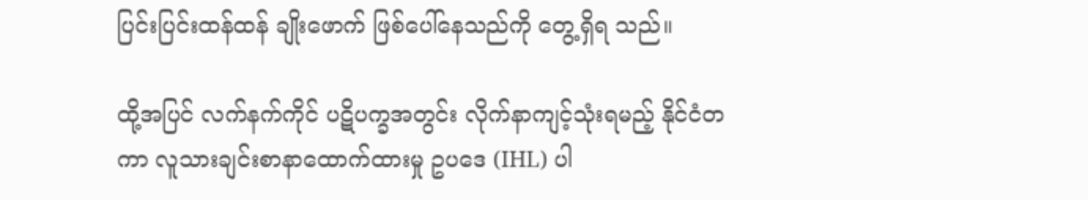ပြင်းပြင်းထန်ထန် ချိုးဖောက် ဖြစ်ပေါ်နေသည်ကို တွေ့ရှိရ သည်။

ထို့အပြင် လက်နက်ကိုင် ပဋိပက္ခအတွင်း လိုက်နာကျင့်သုံးရမည့် နိုင်ငံတကာ လူသားချင်းစာနာထောက်ထားမှု ဥပဒေ (IHL) ပါ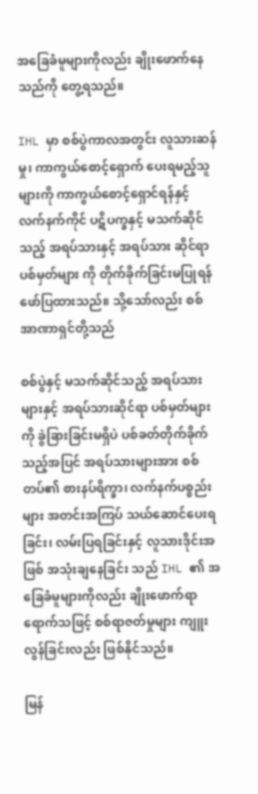အခြေခံမူများကိုလည်း ချိုးဖောက်နေသည်ကို တွေ့ရသည်။

IHL မှာ စစ်ပွဲကာလအတွင်း လူသားဆန်မှု၊ ကာကွယ်စောင့်ရှောက် ပေးရမည့်သူများကို ကာကွယ်စောင့်ရှောင်ရန်နှင့် လက်နက်ကိုင် ပဋိပက္ခနှင့် မသက်ဆိုင်သည့် အရပ်သားနှင့် အရပ်သား ဆိုင်ရာ ပစ်မှတ်များ ကို တိုက်ခိုက်ခြင်းမပြုရန် ဖော်ပြထားသည်။ သို့သော်လည်း စစ်အာဏာရှင်တို့သည်

စစ်ပွဲနှင့် မသက်ဆိုင်သည့် အရပ်သားများနှင့် အရပ်သားဆိုင်ရာ ပစ်မှတ်များကို ခွဲခြားခြင်းမရှိပဲ ပစ်ခတ်တိုက်ခိုက် သည့်အပြင် အရပ်သားများအား စစ်တပ်၏ စားနပ်ရိက္ခာ၊ လက်နက်ပစ္စည်းများ အတင်းအကြပ် သယ်ဆောင်ပေးရခြင်း၊ လမ်းပြရခြင်းနှင့် လူသားဒိုင်းအဖြစ် အသုံးချနေခြင်း သည် IHL ၏ အခြေခံမူများကိုလည်း ချိုးဖောက်ရာ ရောက်သဖြင့် စစ်ရာဇတ်မှုများ ကျူးလွန်ခြင်းလည်း ဖြစ်နိုင်သည်။

မြန်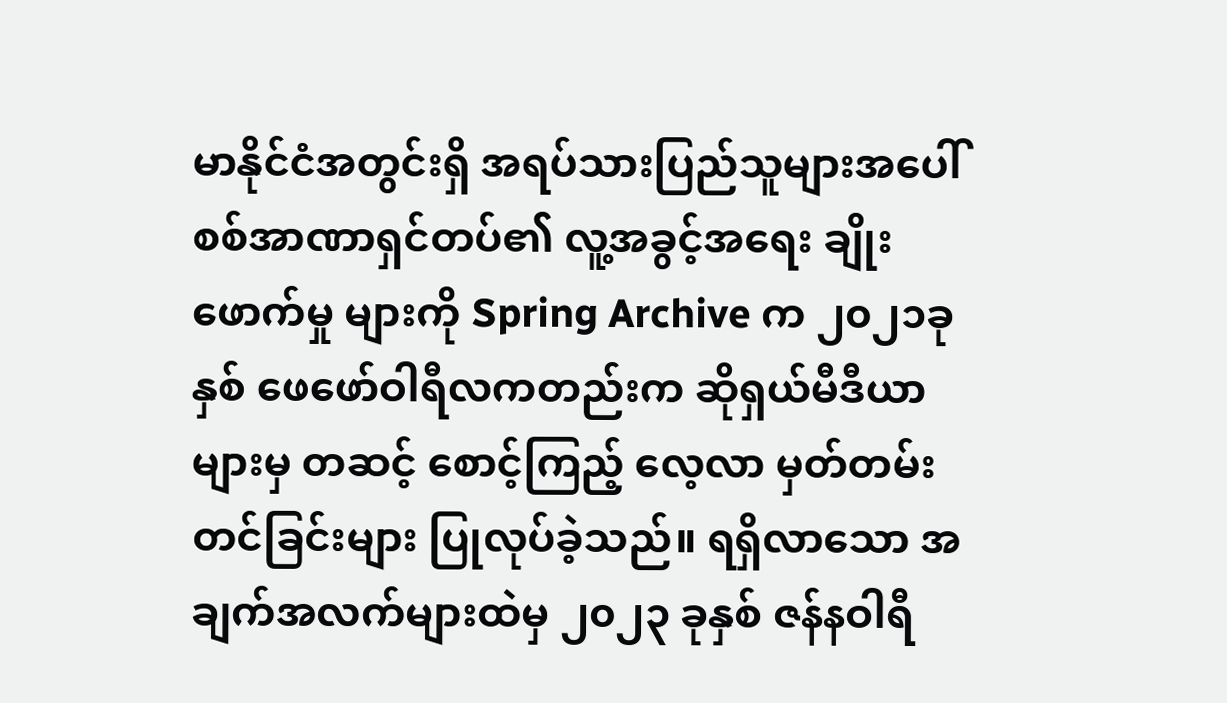မာနိုင်ငံအတွင်းရှိ အရပ်သားပြည်သူများအပေါ် စစ်အာဏာရှင်တပ်၏ လူ့အခွင့်အရေး ချိုးဖောက်မှု များကို Spring Archive က ၂၀၂၁ခုနှစ် ဖေဖော်ဝါရီလကတည်းက ဆိုရှယ်မီဒီယာများမှ တဆင့် စောင့်ကြည့် လေ့လာ မှတ်တမ်းတင်ခြင်းများ ပြုလုပ်ခဲ့သည်။ ရရှိလာသော အချက်အလက်များထဲမှ ၂၀၂၃ ခုနှစ် ဇန်နဝါရီ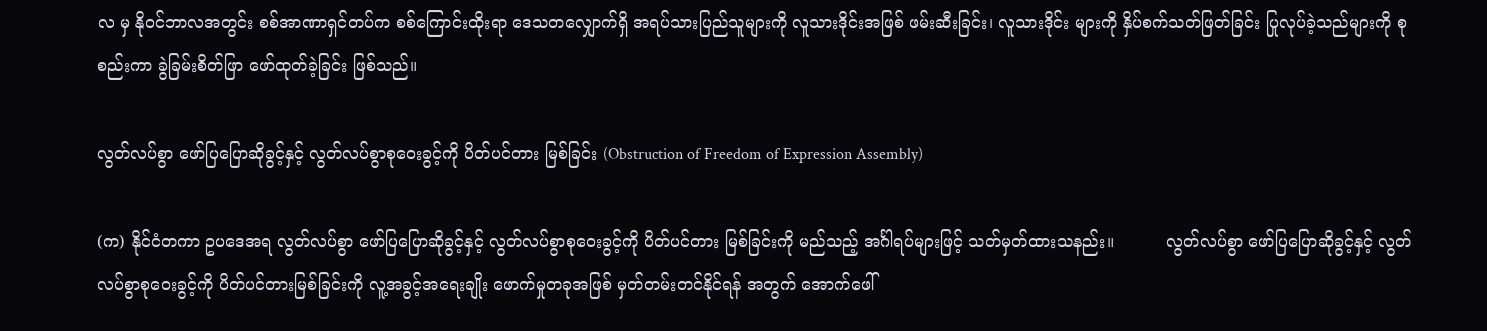လ မှ နိုဝင်ဘာလအတွင်း စစ်အာဏာရှင်တပ်က စစ်ကြောင်းထိုးရာ ဒေသတလျှောက်ရှိ အရပ်သားပြည်သူများကို လူသားဒိုင်းအဖြစ် ဖမ်းဆီးခြင်း၊ လူသားဒိုင်း များကို နှိပ်စက်သတ်ဖြတ်ခြင်း ပြုလုပ်ခဲ့သည်များကို စုစည်းကာ ခွဲခြမ်းစိတ်ဖြာ ဖော်ထုတ်ခဲ့ခြင်း ဖြစ်သည်။

လွတ်လပ်စွာ ဖော်ပြပြောဆိုခွင့်နှင့် လွတ်လပ်စွာစုဝေးခွင့်ကို ပိတ်ပင်တား မြစ်ခြင်း (Obstruction of Freedom of Expression Assembly)

(က) နိုင်ငံတကာ ဥပဒေအရ လွတ်လပ်စွာ ဖော်ပြပြောဆိုခွင့်နှင့် လွတ်လပ်စွာစုဝေးခွင့်ကို ပိတ်ပင်တား မြစ်ခြင်းကို မည်သည့် အင်္ဂါရပ်များဖြင့် သတ်မှတ်ထားသနည်း။          လွတ်လပ်စွာ ဖော်ပြပြောဆိုခွင့်နှင့် လွတ်လပ်စွာစုဝေးခွင့်ကို ပိတ်ပင်တားမြစ်ခြင်းကို လူ့အခွင့်အရေးချိုး ဖောက်မှုတခုအဖြစ် မှတ်တမ်းတင်နိုင်ရန် အတွက် အောက်ဖေါ်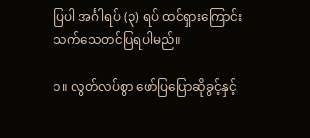ပြပါ အင်္ဂါရပ် (၃) ရပ် ထင်ရှားကြောင်း သက်သေတင်ပြရပါမည်။

၁။ လွတ်လပ်စွာ ဖော်ပြပြောဆိုခွင့်နှင့်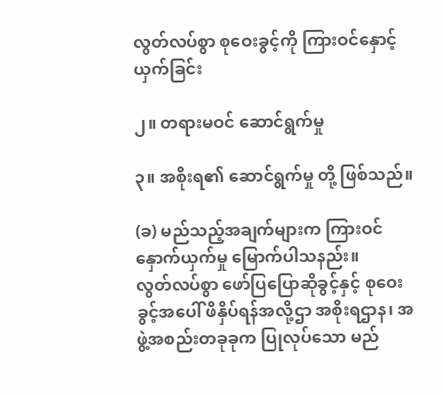လွတ်လပ်စွာ စုဝေးခွင့်ကို ကြားဝင်နှောင့်ယှက်ခြင်း

၂။ တရားမဝင် ဆောင်ရွက်မှု

၃။ အစိုးရ၏ ဆောင်ရွက်မှု တို့ ဖြစ်သည်။

(ခ) မည်သည့်အချက်များက ကြားဝင် နှောက်ယှက်မှု မြောက်ပါသနည်း။          လွတ်လပ်စွာ ဖော်ပြပြောဆိုခွင့်နှင့် စုဝေးခွင့်အပေါ် ဖိနှိပ်ရန်အလို့ဌာ အစိုးရဌာန၊ အဖွဲ့အစည်းတခုခုက ပြုလုပ်သော မည်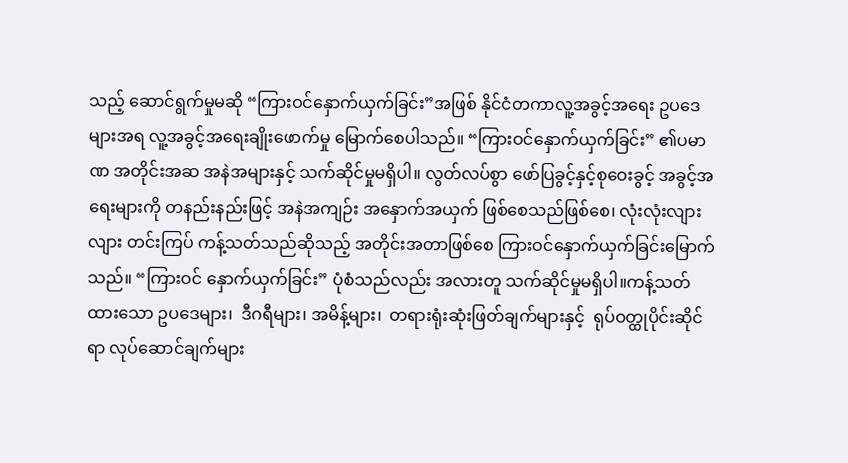သည့် ဆောင်ရွက်မှုမဆို “ကြားဝင်နှောက်ယှက်ခြင်း”အဖြစ် နိုင်ငံတကာလူ့အခွင့်အရေး ဥပဒေများအရ လူ့အခွင့်အရေးချိုးဖောက်မှု မြောက်စေပါသည်။ “ကြားဝင်နှောက်ယှက်ခြင်း” ၏ပမာဏ အတိုင်းအဆ အနဲအများနှင့် သက်ဆိုင်မှုမရှိပါ။ လွတ်လပ်စွာ ဖော်ပြခွင့်နှင့်စုဝေးခွင့် အခွင့်အရေးများကို တနည်းနည်းဖြင့် အနဲအကျဉ်း အနှောက်အယှက် ဖြစ်စေသည်ဖြစ်စေ၊ လုံးလုံးလျားလျား တင်းကြပ် ကန့်သတ်သည်ဆိုသည့် အတိုင်းအတာဖြစ်စေ ကြားဝင်နှောက်ယှက်ခြင်းမြောက်သည်။ “ကြားဝင် နှောက်ယှက်ခြင်း” ပုံစံသည်လည်း အလားတူ သက်ဆိုင်မှုမရှိပါ။ကန့်သတ်ထားသော ဥပဒေများ၊  ဒီဂရီများ၊ အမိန့်များ၊  တရားရုံးဆုံးဖြတ်ချက်များနှင့်  ရုပ်ဝတ္ထုပိုင်းဆိုင်ရာ လုပ်ဆောင်ချက်များ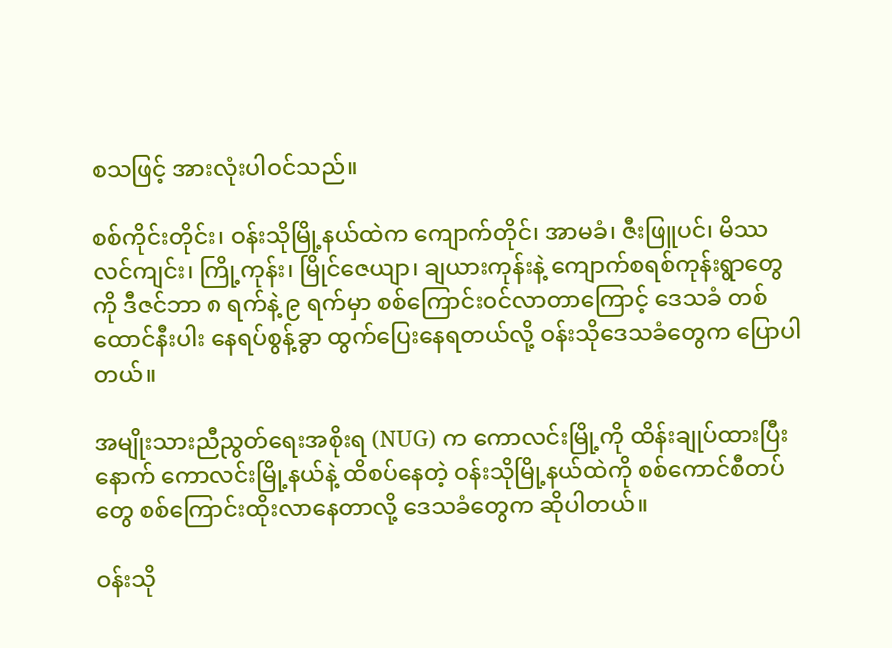စသဖြင့် အားလုံးပါဝင်သည်။

စစ်ကိုင်းတိုင်း၊ ဝန်းသိုမြို့နယ်ထဲက ကျောက်တိုင်၊ အာမခံ၊ ဇီးဖြူပင်၊ မိဿလင်ကျင်း၊ ကြို့ကုန်း၊ မြိုင်ဇေယျာ၊ ချယားကုန်းနဲ့ ကျောက်စရစ်ကုန်းရွာတွေကို ဒီဇင်ဘာ ၈ ရက်နဲ့ ၉ ရက်မှာ စစ်ကြောင်း၀င်လာတာကြောင့် ဒေသခံ တစ်ထောင်နီးပါး နေရပ်စွန့်ခွာ ထွက်ပြေးနေရတယ်လို့ ဝန်းသိုဒေသခံတွေက ပြောပါတယ်။

အမျိုးသားညီညွတ်ရေးအစိုးရ (NUG) က ကောလင်းမြို့ကို ထိန်းချုပ်ထားပြီးနောက် ကောလင်းမြို့နယ်နဲ့ ထိစပ်နေတဲ့ ဝန်းသိုမြို့နယ်ထဲကို စစ်ကောင်စီတပ်တွေ စစ်ကြောင်းထိုးလာနေတာလို့ ဒေသခံတွေက ဆိုပါတယ်။

ဝန်းသို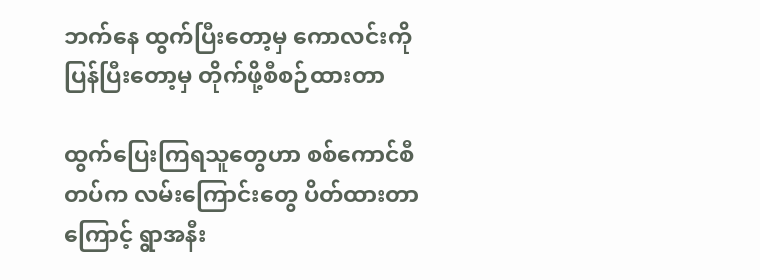ဘက်နေ ထွက်ပြီးတော့မှ ကောလင်းကိုပြန်ပြီးတော့မှ တိုက်ဖို့စီစဉ်ထားတာ

ထွက်ပြေးကြရသူတွေဟာ စစ်ကောင်စီတပ်က လမ်းကြောင်းတွေ ပိတ်ထားတာကြောင့် ရွာအနီး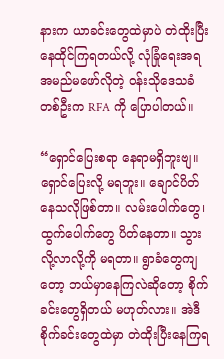နားက ယာခင်းတွေထဲမှာပဲ တဲထိုးပြီးနေထိုင်ကြရတယ်လို့ လုံခြုံရေးအရ အမည်မဖော်လိုတဲ့ ဝန်းသိုဒေသခံတစ်ဦးက RFA ကို ပြောပါတယ်။

“ရှောင်ပြေးစရာ နေရာမရှိဘူးဗျ။ ရှောင်ပြေးလို့ မရဘူး။ ချောင်ပိတ်နေသလိုဖြစ်တာ။ လမ်းပေါက်တွေ၊ ထွက်ပေါက်တွေ ပိတ်နေတာ။ သွားလို့လာလို့ကို မရတာ။ ရွာခံတွေကျတော့ ဘယ်မှာနေကြလဲဆိုတော့ စိုက်ခင်းတွေရှိတယ် မဟုတ်လား။ အဲဒီစိုက်ခင်းတွေထဲမှာ တဲထိုးပြီးနေကြရ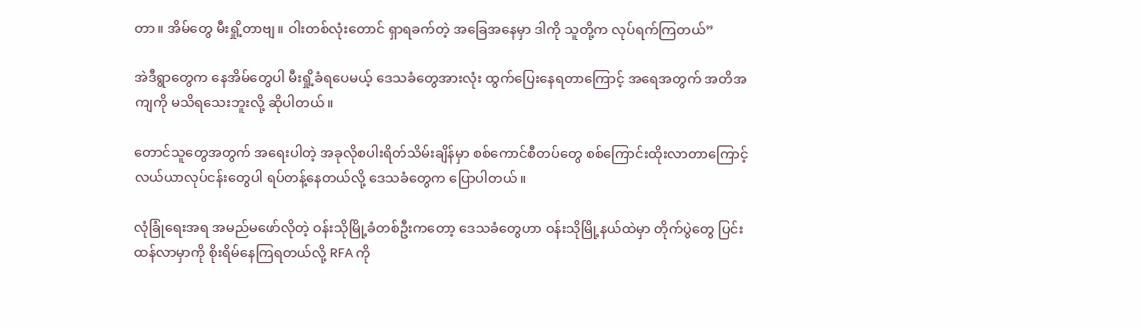တာ။ အိမ်တွေ မီးရှို့တာဗျ။ ဝါးတစ်လုံးတောင် ရှာရခက်တဲ့ အခြေအနေမှာ ဒါကို သူတို့က လုပ်ရက်ကြတယ်”

အဲဒီရွာတွေက နေအိမ်တွေပါ မီးရှို့ခံရပေမယ့် ဒေသခံတွေအားလုံး ထွက်ပြေးနေရတာကြောင့် အရေအတွက် အတိအကျကို မသိရသေးဘူးလို့ ဆိုပါတယ်။

တောင်သူတွေအတွက် အရေးပါတဲ့ အခုလိုစပါးရိတ်သိမ်းချိန်မှာ စစ်ကောင်စီတပ်တွေ စစ်ကြောင်းထိုးလာတာကြောင့် လယ်ယာလုပ်ငန်းတွေပါ ရပ်တန့်နေတယ်လို့ ဒေသခံတွေက ပြောပါတယ်။

လုံခြုံရေးအရ အမည်မဖော်လိုတဲ့ ဝန်းသိုမြို့ခံတစ်ဦးကတော့ ဒေသခံတွေဟာ ဝန်းသိုမြို့နယ်ထဲမှာ တိုက်ပွဲတွေ ပြင်းထန်လာမှာကို စိုးရိမ်နေကြရတယ်လို့ RFA ကို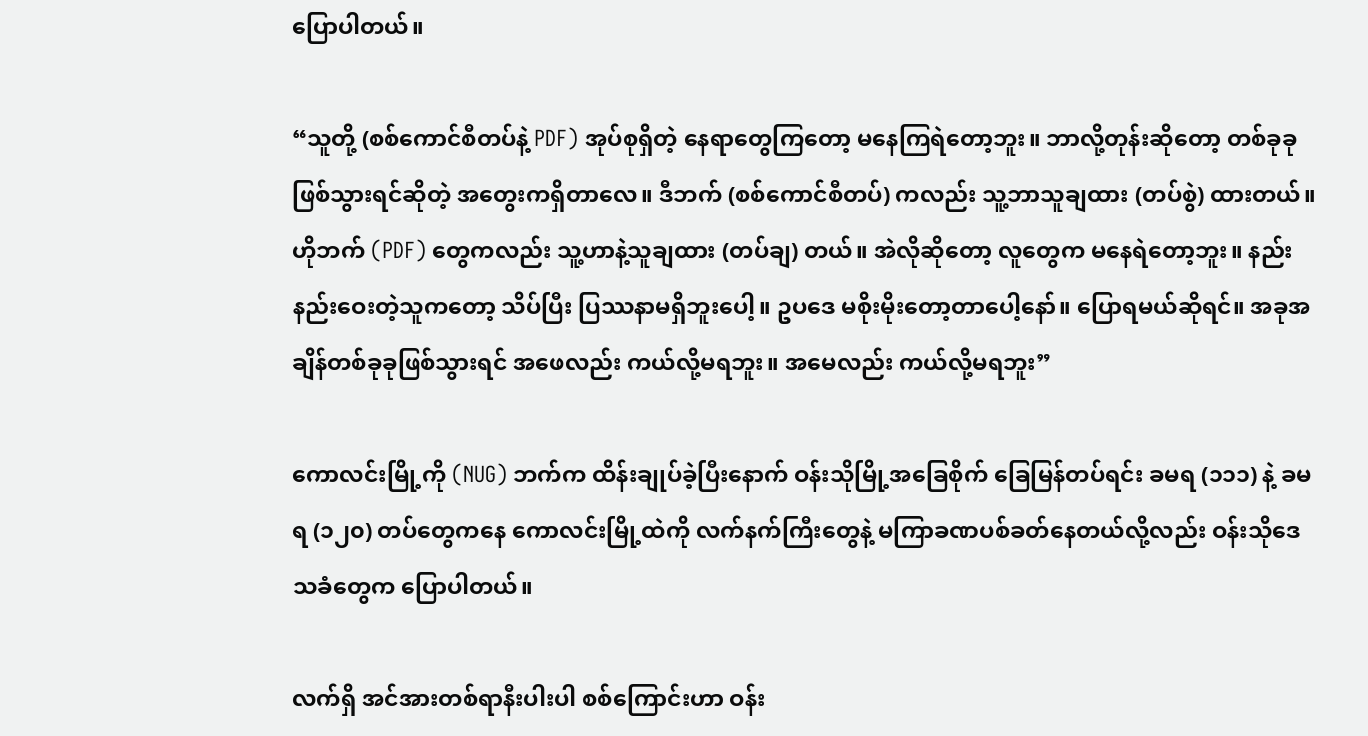ပြောပါတယ်။

“သူတို့ (စစ်ကောင်စီတပ်နဲ့ PDF) အုပ်စုရှိတဲ့ နေရာတွေကြတော့ မနေကြရဲတော့ဘူး။ ဘာလို့တုန်းဆိုတော့ တစ်ခုခုဖြစ်သွားရင်ဆိုတဲ့ အတွေးကရှိတာလေ။ ဒီဘက် (စစ်ကောင်စီတပ်) ကလည်း သူ့ဘာသူချထား (တပ်စွဲ) ထားတယ်။ ဟိုဘက် (PDF) တွေကလည်း သူ့ဟာနဲ့သူချထား (တပ်ချ) တယ်။ အဲလိုဆိုတော့ လူတွေက မနေရဲတော့ဘူး။ နည်းနည်းဝေးတဲ့သူကတော့ သိပ်ပြီး ပြဿနာမရှိဘူးပေါ့။ ဥပဒေ မစိုးမိုးတော့တာပေါ့နော်။ ပြောရမယ်ဆိုရင်။ အခုအချိန်တစ်ခုခုဖြစ်သွားရင် အဖေလည်း ကယ်လို့မရဘူး။ အမေလည်း ကယ်လို့မရဘူး”

ကောလင်းမြို့ကို (NUG) ဘက်က ထိန်းချုပ်ခဲ့ပြီးနောက် ဝန်းသိုမြို့အခြေစိုက် ခြေမြန်တပ်ရင်း ခမရ (၁၁၁) နဲ့ ခမရ (၁၂၀) တပ်တွေကနေ ကောလင်းမြို့ထဲကို လက်နက်ကြီးတွေနဲ့ မကြာခဏပစ်ခတ်‌နေတယ်လို့လည်း ဝန်းသိုဒေသခံတွေက ပြောပါတယ်။

လက်ရှိ အင်အားတစ်ရာနီးပါးပါ စစ်‌ကြောင်းဟာ ဝန်း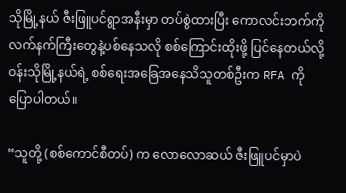သိုမြို့နယ် ဇီးဖြူပင်ရွာအနီးမှာ တပ်စွဲထားပြီး ကောလင်းဘက်ကို လက်နက်ကြီးတွေနဲ့ပစ်နေသလို စစ်ကြောင်းထိုးဖို့ ပြင်နေတယ်လို့ ဝန်းသိုမြို့နယ်ရဲ့ စစ်ရေးအခြေအနေသိသူတစ်ဦးက RFA ကို ပြောပါတယ်။

“သူတို့ (စစ်ကောင်စီတပ်) က လောလောဆယ် ဇီးဖြူပင်မှာပဲ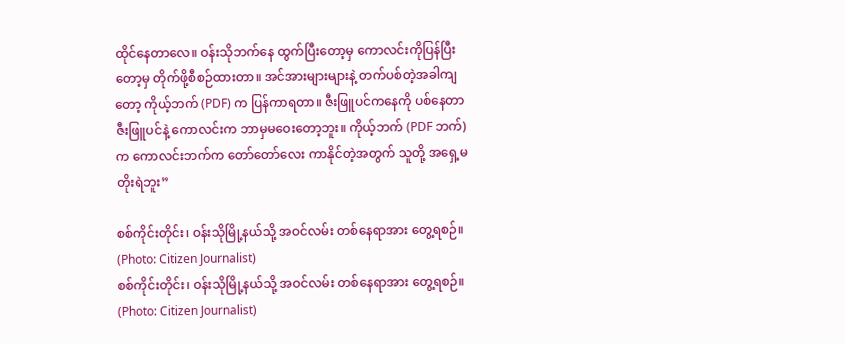ထိုင်နေတာလေ။ ဝန်းသိုဘက်နေ ထွက်ပြီးတော့မှ ကောလင်းကိုပြန်ပြီးတော့မှ တိုက်ဖို့စီစဉ်ထားတာ။ အင်အားများများနဲ့ တက်ပစ်တဲ့အခါကျတော့ ကိုယ့်ဘက် (PDF) က ပြန်ကာရတာ။ ဇီးဖြူပင်ကနေကို ပစ်နေတာ ဇီးဖြူပင်နဲ့ ကောလင်းက ဘာမှမဝေးတော့ဘူး။ ကိုယ့်ဘက် (PDF ဘက်) က ကောလင်းဘက်က တော်တော်လေး ကာနိုင်တဲ့အတွက် သူတို့ အရှေ့မတိုးရဲဘူး”

စစ်ကိုင်းတိုင်း၊ ဝန်းသိုမြို့နယ်သို့ အဝင်လမ်း တစ်နေရာအား တွေ့ရစဉ်။ (Photo: Citizen Journalist)
စစ်ကိုင်းတိုင်း၊ ဝန်းသိုမြို့နယ်သို့ အဝင်လမ်း တစ်နေရာအား တွေ့ရစဉ်။ (Photo: Citizen Journalist)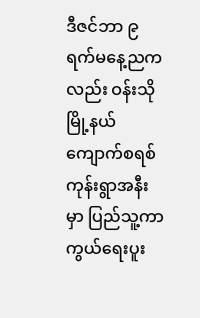ဒီဇင်ဘာ ၉ ရက်မနေ့ညကလည်း ဝန်းသိုမြို့နယ် ကျောက်စရစ်ကုန်းရွာအနီးမှာ ပြည်သူ့ကာကွယ်ရေးပူး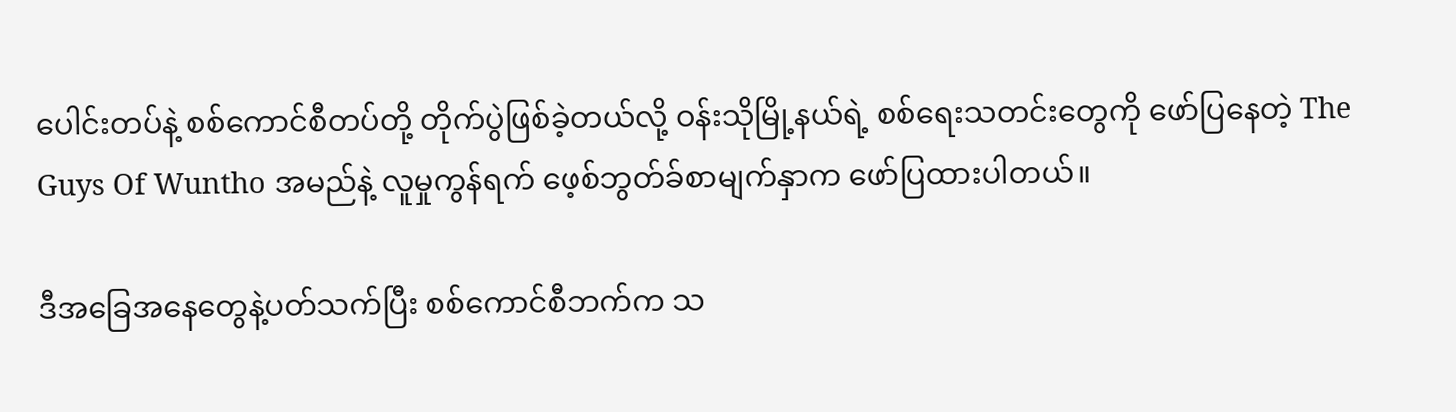ပေါင်းတပ်နဲ့ စစ်ကောင်စီတပ်တို့ တိုက်ပွဲဖြစ်ခဲ့တယ်လို့ ဝန်းသိုမြို့နယ်ရဲ့ စစ်ရေးသတင်းတွေကို ဖော်ပြနေတဲ့ The Guys Of Wuntho အမည်နဲ့ လူမှုကွန်ရက် ဖေ့စ်ဘွတ်ခ်စာမျက်နှာက ဖော်ပြထားပါတယ်။

ဒီအခြေအနေတွေနဲ့ပတ်သက်ပြီး စစ်ကောင်စီဘက်က သ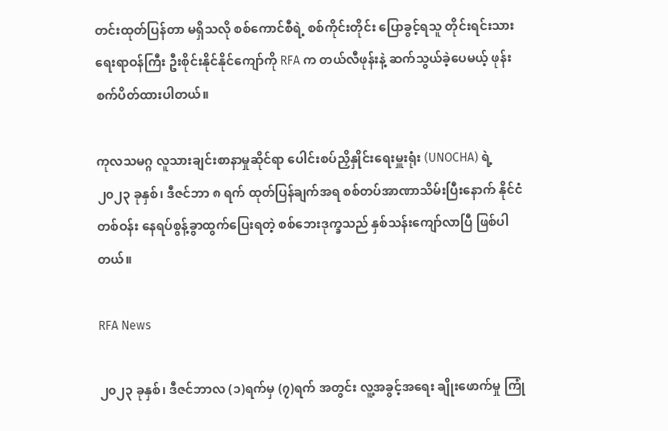တင်းထုတ်ပြန်တာ မရှိသလို စစ်ကောင်စီရဲ့ စစ်ကိုင်းတိုင်း ပြောခွင့်ရသူ တိုင်းရင်းသားရေးရာဝန်ကြီး ဦးစိုင်းနိုင်နိုင်ကျော်ကို RFA က တယ်လီဖုန်းနဲ့ ဆက်သွယ်ခဲ့ပေမယ့် ဖုန်းစက်ပိတ်ထားပါတယ်။

ကုလသမဂ္ဂ လူသားချင်းစာနာမှုဆိုင်ရာ ပေါင်းစပ်ညှိနှိုင်းရေးမှူးရုံး (UNOCHA) ရဲ့ ၂၀၂၃ ခုနှစ်၊ ဒီဇင်ဘာ ၈ ရက် ထုတ်ပြန်ချက်အရ စစ်တပ်အာဏာသိမ်းပြီးနောက် နိုင်ငံတစ်ဝန်း နေရပ်စွန့်ခွာထွက်ပြေးရတဲ့ စစ်ဘေးဒုက္ခသည် နှစ်သန်းကျော်လာပြီ ဖြစ်ပါတယ်။

RFA News

၂၀၂၃ ခုနှစ်၊ ဒီဇင်ဘာလ (၁)ရက်မှ (၇)ရက် အတွင်း လူ့အခွင့်အရေး ချိုးဖောက်မှု ကြုံ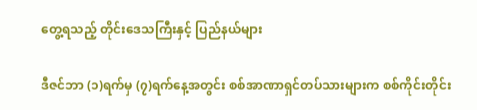တွေ့ရသည့် တိုင်းဒေသကြီးနှင့် ပြည်နယ်များ

ဒီဇင်ဘာ (၁)ရက်မှ (၇)ရက်နေ့အတွင်း စစ်အာဏာရှင်တပ်သားများက စစ်ကိုင်းတိုင်း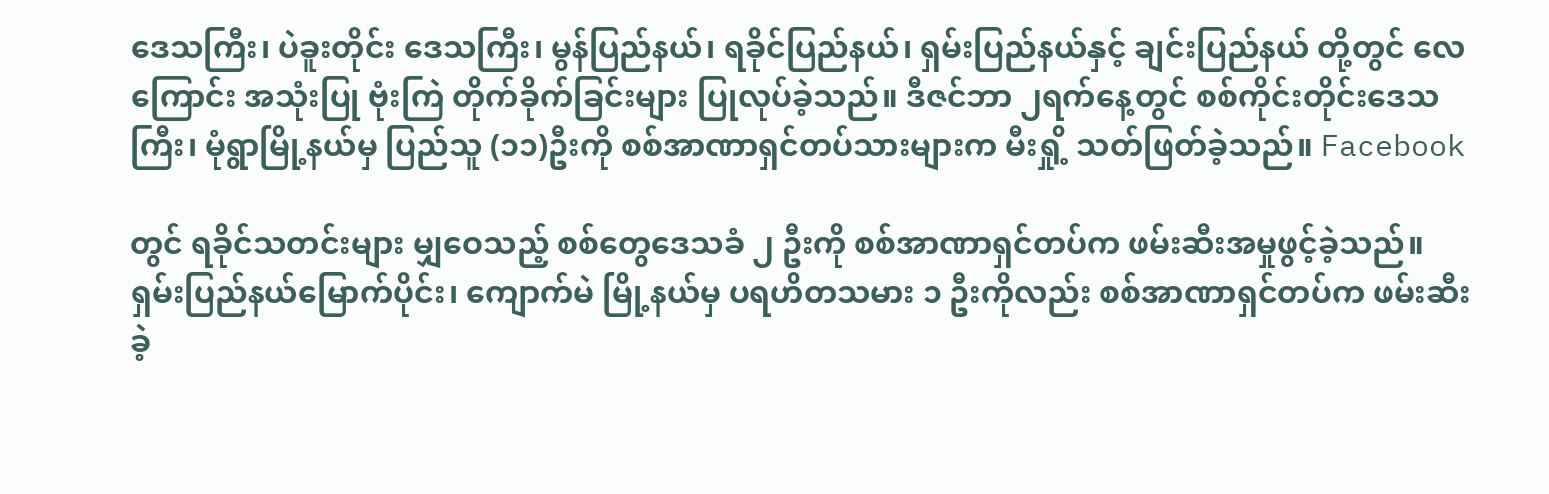ဒေသကြီး၊ ပဲခူးတိုင်း ဒေသကြီး၊ မွန်ပြည်နယ်၊ ရခိုင်ပြည်နယ်၊ ရှမ်းပြည်နယ်နှင့် ချင်းပြည်နယ် တို့တွင် လေကြောင်း အသုံးပြု ဗုံးကြဲ တိုက်ခိုက်ခြင်းများ ပြုလုပ်ခဲ့သည်။ ဒီဇင်ဘာ ၂ရက်နေ့တွင် စစ်ကိုင်းတိုင်းဒေသကြီး၊ မုံရွာမြို့နယ်မှ ပြည်သူ (၁၁)ဦးကို စစ်အာဏာရှင်တပ်သားများက မီးရှို့ သတ်ဖြတ်ခဲ့သည်။ Facebook

တွင် ရခိုင်သတင်းများ မျှဝေသည့် စစ်တွေဒေသခံ ၂ ဦးကို စစ်အာဏာရှင်တပ်က ဖမ်းဆီးအမှုဖွင့်ခဲ့သည်။ ရှမ်းပြည်နယ်မြောက်ပိုင်း၊ ကျောက်မဲ မြို့နယ်မှ ပရဟိတသမား ၁ ဦးကိုလည်း စစ်အာဏာရှင်တပ်က ဖမ်းဆီးခဲ့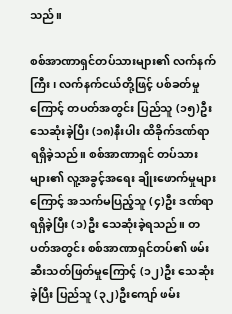သည်။

စစ်အာဏာရှင်တပ်သားများ၏ လက်နက်ကြီး၊ လက်နက်ငယ်တို့ဖြင့် ပစ်ခတ်မှုကြောင့် တပတ်အတွင်း ပြည်သူ (၁၅)ဦး သေဆုံးခဲ့ပြီး (၁၈)နီးပါး ထိခိုက်ဒဏ်ရာ ရရှိခဲ့သည်။ စစ်အာဏာရှင် တပ်သားများ၏ လူ့အခွင့်အရေး ချိုးဖောက်မှုများကြောင့် အသက်မပြည့်သူ (၄)ဦး ဒဏ်ရာရရှိခဲ့ပြီး (၁)ဦး သေဆုံးခဲ့ရသည်။ တပတ်အတွင်း စစ်အာဏာရှင်တပ်၏ ဖမ်းဆီးသတ်ဖြတ်မှုကြောင့် (၁၂)ဦး သေဆုံးခဲ့ပြီး ပြည်သူ (၃၂)ဦးကျော် ဖမ်း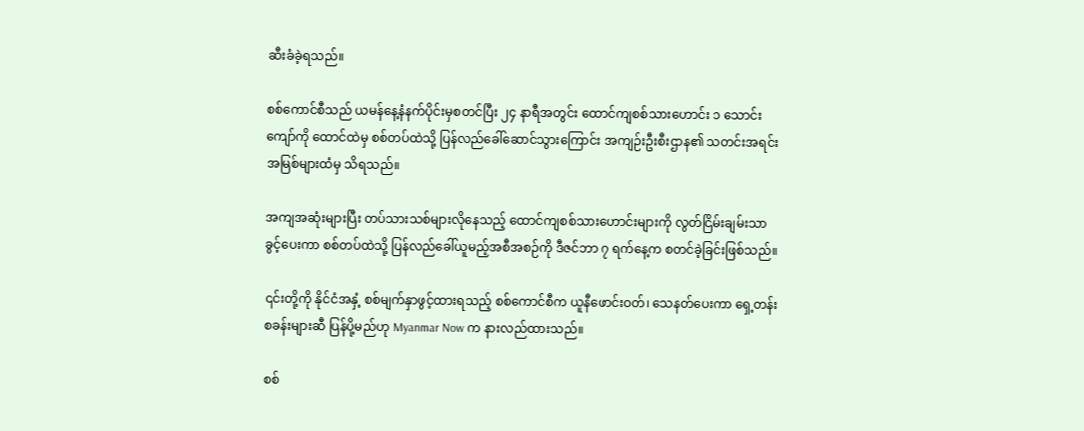ဆီးခံခဲ့ရသည်။

စစ်ကောင်စီသည် ယမန်နေ့နံနက်ပိုင်းမှစတင်ပြီး ၂၄ နာရီအတွင်း ထောင်ကျစစ်သားဟောင်း ၁ သောင်းကျော်ကို ထောင်ထဲမှ စစ်တပ်ထဲသို့ ပြန်လည်ခေါ်ဆောင်သွားကြောင်း အကျဉ်းဦးစီးဌာန၏ သတင်းအရင်းအမြစ်များထံမှ သိရသည်။

အကျအဆုံးများပြီး တပ်သားသစ်များလိုနေသည့် ထောင်ကျစစ်သားဟောင်းများကို လွတ်ငြိမ်းချမ်းသာခွင့်ပေးကာ စစ်တပ်ထဲသို့ ပြန်လည်ခေါ်ယူမည့်အစီအစဉ်ကို ဒီဇင်ဘာ ၇ ရက်နေ့က စတင်ခဲ့ခြင်းဖြစ်သည်။

၎င်းတို့ကို နိုင်ငံအနှံ့ စစ်မျက်နှာဖွင့်ထားရသည့် စစ်ကောင်စီက ယူနီဖောင်းဝတ်၊ သေနတ်ပေးကာ ရှေ့တန်းစခန်းများဆီ ပြန်ပို့မည်ဟု Myanmar Now က နားလည်ထားသည်။

စစ်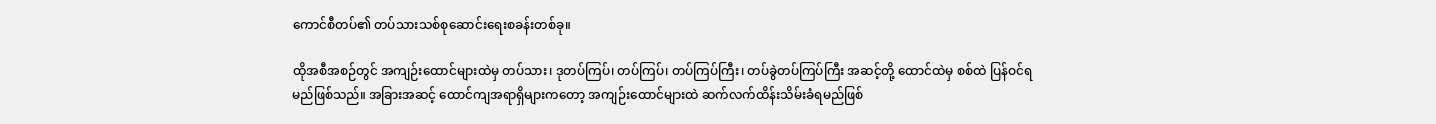ကောင်စီတပ်၏ တပ်သားသစ်စုဆောင်းရေးစခန်းတစ်ခု။

ထိုအစီအစဉ်တွင် အကျဉ်းထောင်များထဲမှ တပ်သား၊ ဒုတပ်ကြပ်၊ တပ်ကြပ်၊ တပ်ကြပ်ကြီး၊ တပ်ခွဲတပ်ကြပ်ကြီး အဆင့်တို့ ထောင်ထဲမှ စစ်ထဲ ပြန်ဝင်ရမည်ဖြစ်သည်။ အခြားအဆင့် ထောင်ကျအရာရှိများကတော့ အကျဉ်းထောင်များထဲ ဆက်လက်ထိန်းသိမ်းခံရမည်ဖြစ်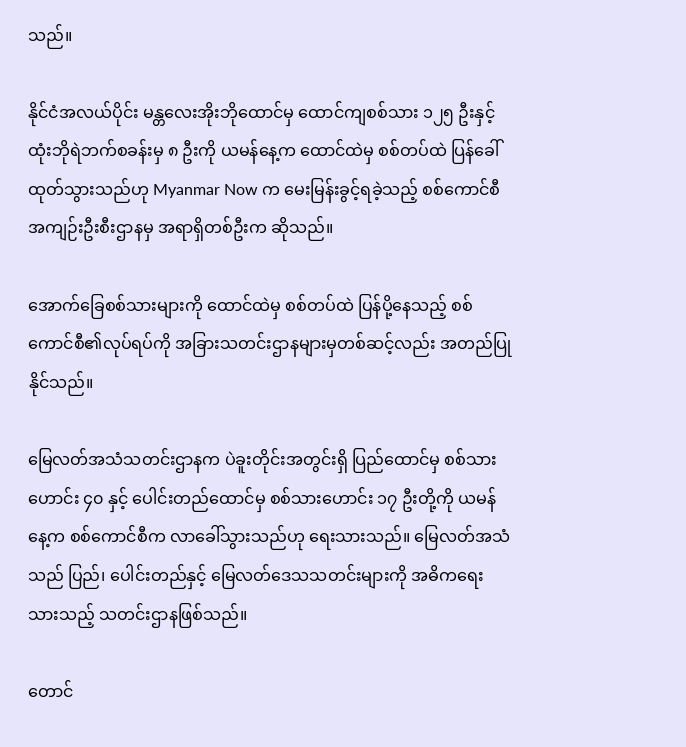သည်။

နိုင်ငံအလယ်ပိုင်း မန္တလေးအိုးဘိုထောင်မှ ထောင်ကျစစ်သား ၁၂၅ ဦးနှင့် ထုံးဘိုရဲဘက်စခန်းမှ ၈ ဦးကို ယမန်နေ့က ထောင်ထဲမှ စစ်တပ်ထဲ ပြန်ခေါ်ထုတ်သွားသည်ဟု Myanmar Now က မေးမြန်းခွင့်ရခဲ့သည့် စစ်ကောင်စီအကျဉ်းဦးစီးဌာနမှ အရာရှိတစ်ဦးက ဆိုသည်။

အောက်ခြေစစ်သားများကို ထောင်ထဲမှ စစ်တပ်ထဲ ပြန်ပို့နေသည့် စစ်ကောင်စီ၏လုပ်ရပ်ကို အခြားသတင်းဌာနများမှတစ်ဆင့်လည်း အတည်ပြုနိုင်သည်။

မြေလတ်အသံသတင်းဌာနက ပဲခူးတိုင်းအတွင်းရှိ ပြည်ထောင်မှ စစ်သားဟောင်း ၄၀ နှင့် ပေါင်းတည်ထောင်မှ စစ်သားဟောင်း ၁၇ ဦးတို့ကို ယမန်နေ့က စစ်ကောင်စီက လာခေါ်သွားသည်ဟု ရေးသားသည်။ မြေလတ်အသံသည် ပြည်၊ ပေါင်းတည်နှင့် မြေလတ်ဒေသသတင်းများကို အဓိကရေးသားသည့် သတင်းဌာနဖြစ်သည်။

တောင်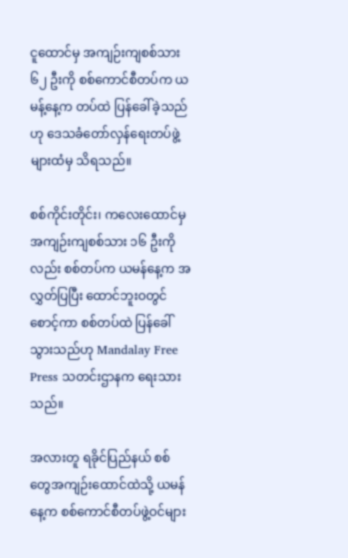ငူထောင်မှ အကျဉ်းကျစစ်သား ၆၂ ဦးကို စစ်ကောင်စီတပ်က ယမန့်နေ့က တပ်ထဲ ပြန်ခေါ်ခဲ့သည်ဟု ဒေသခံတော်လှန်ရေးတပ်ဖွဲ့များထံမှ သိရသည်။

စစ်ကိုင်းတိုင်း၊ ကလေးထောင်မှ အကျဉ်းကျစစ်သား ၁၆ ဦးကိုလည်း စစ်တပ်က ယမန်နေ့က အလွှတ်ပြပြီး ထောင်ဘူးဝတွင် စောင့်ကာ စစ်တပ်ထဲ ပြန်ခေါ်သွားသည်ဟု Mandalay Free Press သတင်းဌာနက ရေးသားသည်။

အလားတူ ရခိုင်ပြည်နယ် စစ်တွေအကျဉ်းထောင်ထဲသို့ ယမန်နေ့က စစ်ကောင်စီတပ်ဖွဲ့ဝင်များ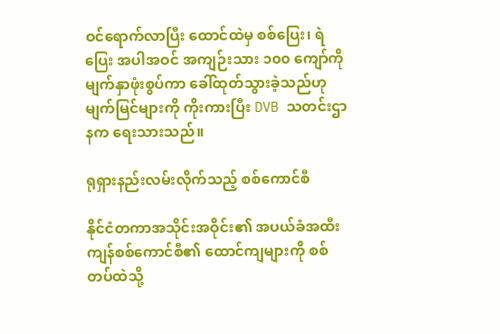ဝင်ရောက်လာပြီး ထောင်ထဲမှ စစ်ပြေး၊ ရဲပြေး အပါအဝင် အကျဉ်းသား ၁၀၀ ကျော်ကို မျက်နှာဖုံးစွပ်ကာ ခေါ်ထုတ်သွားခဲ့သည်ဟု မျက်မြင်များကို ကိုးကားပြီး DVB သတင်းဌာနက ရေးသားသည်။

ရုရှားနည်းလမ်းလိုက်သည့် စစ်ကောင်စီ

နိုင်ငံတကာအသိုင်းအဝိုင်း၏ အပယ်ခံအထီးကျန်စစ်ကောင်စီ၏ ထောင်ကျများကို စစ်တပ်ထဲသို့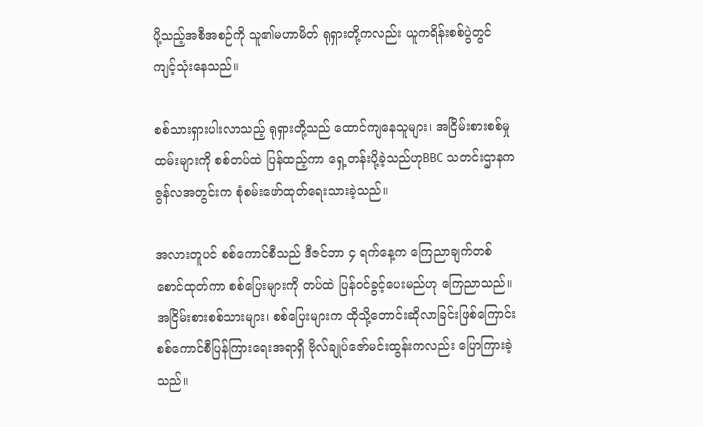ပို့သည့်အစီအစဉ်ကို သူ၏မဟာမိတ် ရုရှားတို့ကလည်း ယူကရိန်းစစ်ပွဲတွင် ကျင့်သုံးနေသည်။

စစ်သားရှားပါးလာသည့် ရုရှားတို့သည် ထောင်ကျနေသူများ၊ အငြိမ်းစားစစ်မှုထမ်းများကို စစ်တပ်ထဲ ပြန်ထည့်ကာ ရှေ့တန်းပို့ခဲ့သည်ဟုBBC သတင်းဌာနက ဇွန်လအတွင်းက စုံစမ်းဖော်ထုတ်ရေးသားခဲ့သည်။

အလားတူပင် စစ်ကောင်စီသည် ဒီဇင်ဘာ ၄ ရက်နေ့က ကြေညာချက်တစ်စောင်ထုတ်ကာ စစ်ပြေးများကို တပ်ထဲ ပြန်ဝင်ခွင့်ပေးမည်ဟု ကြေညာသည်။ အငြိမ်းစားစစ်သားများ၊ စစ်ပြေးများက ထိုသို့တောင်းဆိုလာခြင်းဖြစ်ကြောင်း စစ်ကောင်စီပြန်ကြားရေးအရာရှိ ဗိုလ်ချုပ်ဇော်မင်းထွန်းကလည်း ပြောကြားခဲ့သည်။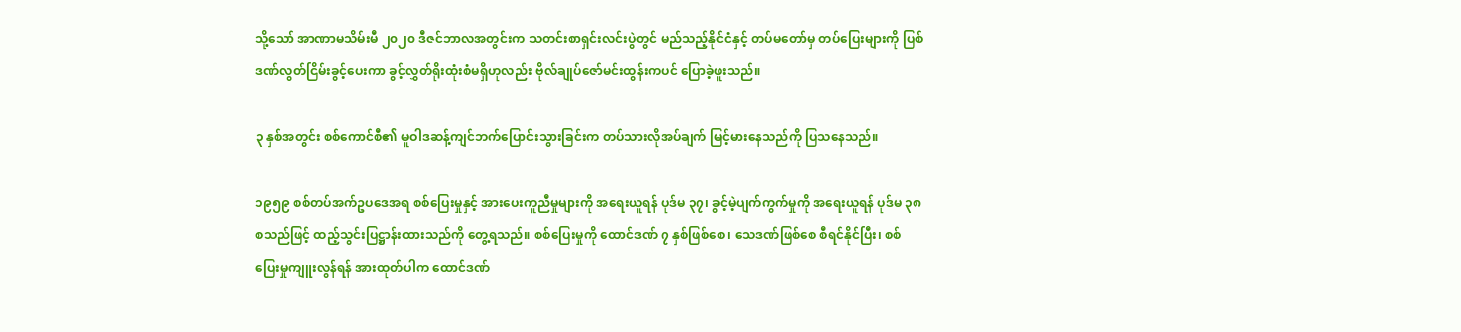သို့သော် အာဏာမသိမ်းမီ ၂၀၂၀ ဒီဇင်ဘာလအတွင်းက သတင်းစာရှင်းလင်းပွဲတွင် မည်သည့်နိုင်ငံနှင့် တပ်မတော်မှ တပ်ပြေးများကို ပြစ်ဒဏ်လွတ်ငြိမ်းခွင့်ပေးကာ ခွင့်လွှတ်ရိုးထုံးစံမရှိဟုလည်း ဗိုလ်ချုပ်ဇော်မင်းထွန်းကပင် ပြောခဲ့ဖူးသည်။

၃ နှစ်အတွင်း စစ်ကောင်စီ၏ မူဝါဒဆန့်ကျင်ဘက်ပြောင်းသွားခြင်းက တပ်သားလိုအပ်ချက် မြင့်မားနေသည်ကို ပြသနေသည်။

၁၉၅၉ စစ်တပ်အက်ဥပဒေအရ စစ်ပြေးမှုနှင့် အားပေးကူညီမှုများကို အရေးယူရန် ပုဒ်မ ၃၇၊ ခွင့်မဲ့ပျက်ကွက်မှုကို အရေးယူရန် ပုဒ်မ ၃၈ စသည်ဖြင့် ထည့်သွင်းပြဋ္ဌာန်းထားသည်ကို တွေ့ရသည်။ စစ်ပြေးမှုကို ထောင်ဒဏ် ၇ နှစ်ဖြစ်စေ၊ သေဒဏ်ဖြစ်စေ စီရင်နိုင်ပြီး၊ စစ်ပြေးမှုကျူးလွန်ရန် အားထုတ်ပါက ထောင်ဒဏ်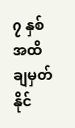၇ နှစ်အထိ ချမှတ်နိုင်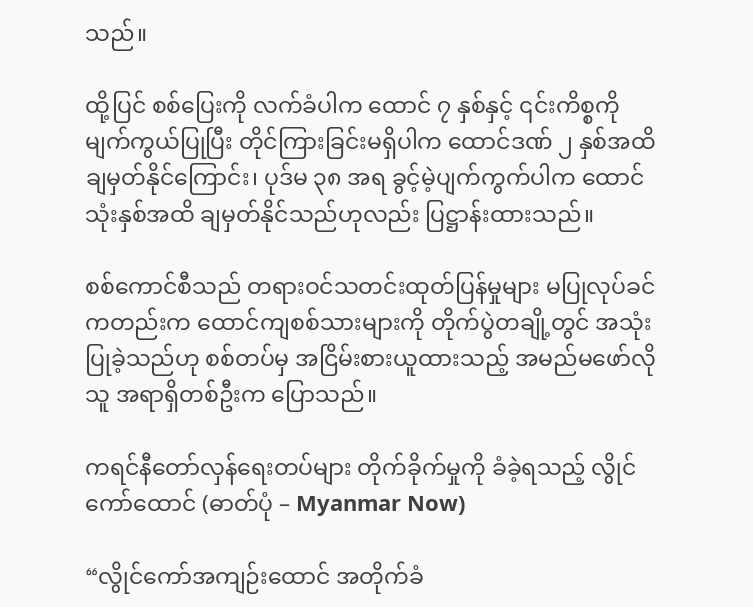သည်။

ထို့ပြင် စစ်ပြေးကို လက်ခံပါက ထောင် ၇ နှစ်နှင့် ၎င်းကိစ္စကို မျက်ကွယ်ပြုပြီး တိုင်ကြားခြင်းမရှိပါက ထောင်ဒဏ် ၂ နှစ်အထိ ချမှတ်နိုင်ကြောင်း၊ ပုဒ်မ ၃၈ အရ ခွင့်မဲ့ပျက်ကွက်ပါက ထောင်သုံးနှစ်အထိ ချမှတ်နိုင်သည်ဟုလည်း ပြဋ္ဌာန်းထားသည်။

စစ်ကောင်စီသည် တရားဝင်သတင်းထုတ်ပြန်မှုများ မပြုလုပ်ခင်ကတည်းက ထောင်ကျစစ်သားများကို တိုက်ပွဲတချို့တွင် အသုံးပြုခဲ့သည်ဟု စစ်တပ်မှ အငြိမ်းစားယူထားသည့် အမည်မဖော်လိုသူ အရာရှိတစ်ဦးက ပြောသည်။

ကရင်နီတော်လှန်ရေးတပ်များ တိုက်ခိုက်မှုကို ခံခဲ့ရသည့် လွိုင်ကော်ထောင် (ဓာတ်ပုံ – Myanmar Now)

“လွိုင်ကော်အကျဉ်းထောင် အတိုက်ခံ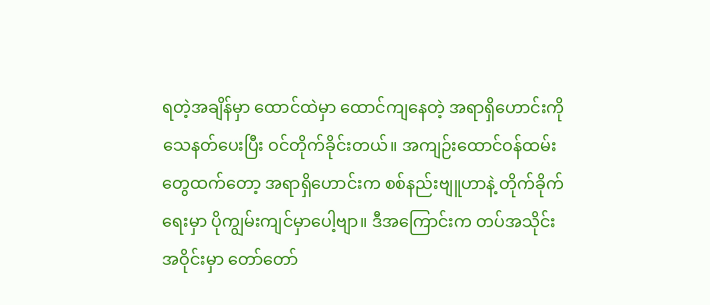ရတဲ့အချိန်မှာ ထောင်ထဲမှာ ထောင်ကျနေတဲ့ အရာရှိဟောင်းကို သေနတ်ပေးပြီး ဝင်တိုက်ခိုင်းတယ်။ အကျဉ်းထောင်ဝန်ထမ်းတွေထက်တော့ အရာရှိဟောင်းက စစ်နည်းဗျူဟာနဲ့ တိုက်ခိုက်ရေးမှာ ပိုကျွမ်းကျင်မှာပေါ့ဗျာ။ ဒီအကြောင်းက တပ်အသိုင်းအဝိုင်းမှာ တော်တော်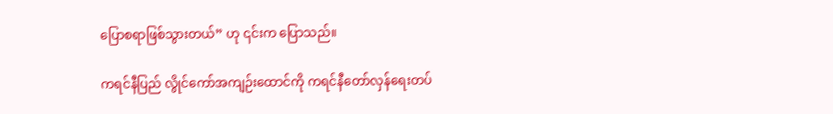ပြောစရာဖြစ်သွားတယ်” ဟု ၎င်းက ပြောသည်။

ကရင်နီပြည် လွိုင်ကော်အကျဉ်းထောင်ကို ကရင်နီတော်လှန်ရေးတပ်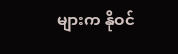များက နိုဝင်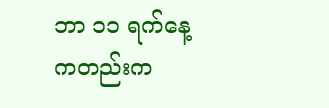ဘာ ၁၁ ရက်နေ့ကတည်းက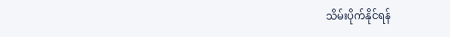သိမ်းပိုက်နိုင်ရန်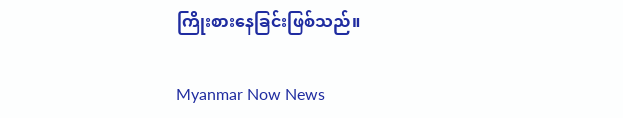ကြိုးစားနေခြင်းဖြစ်သည်။

Myanmar Now News